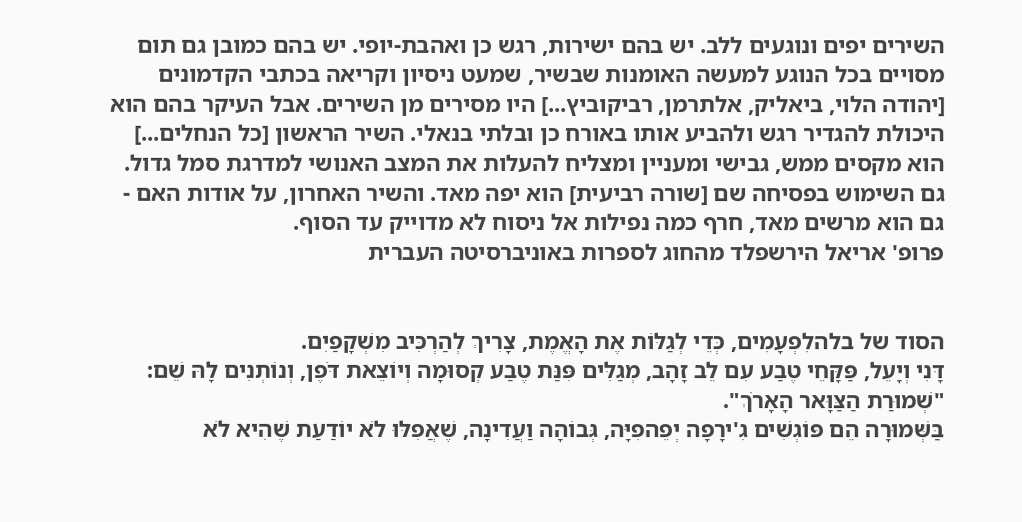השירים יפים ונוגעים ללב. יש בהם ישירות, רגש כן ואהבת-יופי. יש בהם כמובן גם תום מסויים בכל הנוגע למעשה האומנות שבשיר, שמעט ניסיון וקריאה בכתבי הקדמונים [יהודה הלוי, ביאליק, אלתרמן, רביקוביץ...] היו מסירים מן השירים. אבל העיקר בהם הוא היכולת להגדיר רגש ולהביע אותו באורח כן ובלתי בנאלי. השיר הראשון [כל הנחלים...] הוא מקסים ממש, גבישי ומעניין ומצליח להעלות את המצב האנושי למדרגת סמל גדול. גם השימוש בפסיחה שם [שורה רביעית] הוא יפה מאד. והשיר האחרון, על אודות האם - גם הוא מרשים מאד, חרף כמה נפילות אל ניסוח לא מדוייק עד הסוף.
פרופ' אריאל הירשפלד מהחוג לספרות באוניברסיטה העברית


הסוד של בלהלִפְעָמִים, כְּדֵי לְגַלּוֹת אֶת הָאֱמֶת, צָרִיךְ לְהַרְכִּיב מִשְׁקָפַיִם.
דָּנִי וְיָעֵל, פַּקָּחֵי טֶבַע עִם לֵב זָהָב, מְגַלִּים פִּנַּת טֶבַע קְסוּמָה וְיוֹצֵאת דֹּפֶן, וְנוֹתְנִים לָהּ שֵׁם: "שְׁמוּרַת הַצַּוָּאר הָאָרֹךְ".
בַּשְּׁמוּרָה הֵם פּוֹגְשִׁים גִ'ירָפָה יְפֵהפִיָּה, גְּבוֹהָה וַעֲדִינָה, שֶׁאֲפִלּוּ לֹא יוֹדַעַת שֶׁהִיא לֹא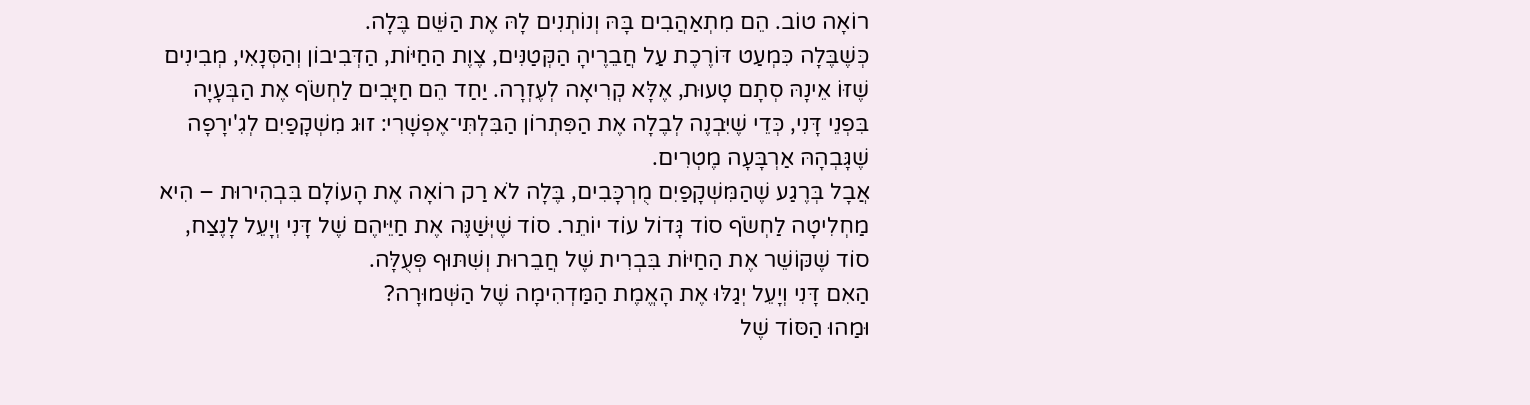רוֹאָה טוֹב. הֵם מִתְאַהֲבִים בָּהּ וְנוֹתְנִים לָהּ אֶת הַשֵּׁם בֶּלָה.
כְּשֶׁבֶּלָה כִּמְעַט דּוֹרֶכֶת עַל חֲבֵרֶיהָ הַקְּטַנִּים, צֶוֶת הַחַיּוֹת, הַדְּבִיבוֹן וְהַסְּנָאִי, מְבִינִים שֶׁזּוֹ אֵינָהּ סְתָם טָעוּת, אֶלָּא קְרִיאָה לְעֶזְרָה. יַחַד הֵם חַיָּבִים לַחְשֹׂף אֶת הַבְּעָיָה בִּפְנֵי דָּנִי, כְּדֵי שֶׁיִּבְנֶה לְבֶלָה אֶת הַפִּתְרוֹן הַבִּלְתִּי־אֶפְשָׁרִי: זוּג מִשְׁקָפַיִם לְגִ'ירָפָה שֶׁגָּבְהָהּ אַרְבָּעָה מֶטְרִים.
אֲבָל בְּרֶגַע שֶׁהַמִּשְׁקָפַיִם מֻרְכָּבִים, בֶּלָה לֹא רַק רוֹאָה אֶת הָעוֹלָם בִּבְהִירוּת – הִיא מַחְלִיטָה לַחְשֹׂף סוֹד גָּדוֹל עוֹד יוֹתֵר. סוֹד שֶׁיְּשַׁנֶּה אֶת חַיֵּיהֶם שֶׁל דָּנִי וְיָעֵל לָנֶצַח, סוֹד שֶׁקּוֹשֵׁר אֶת הַחַיּוֹת בִּבְרִית שֶׁל חֲבֵרוּת וְשִׁתּוּף פְּעֻלָּה.
הַאִם דָּנִי וְיָעֵל יְגַלּוּ אֶת הָאֱמֶת הַמַּדְהִימָה שֶׁל הַשְּׁמוּרָה?
וּמַהוּ הַסּוֹד שֶׁל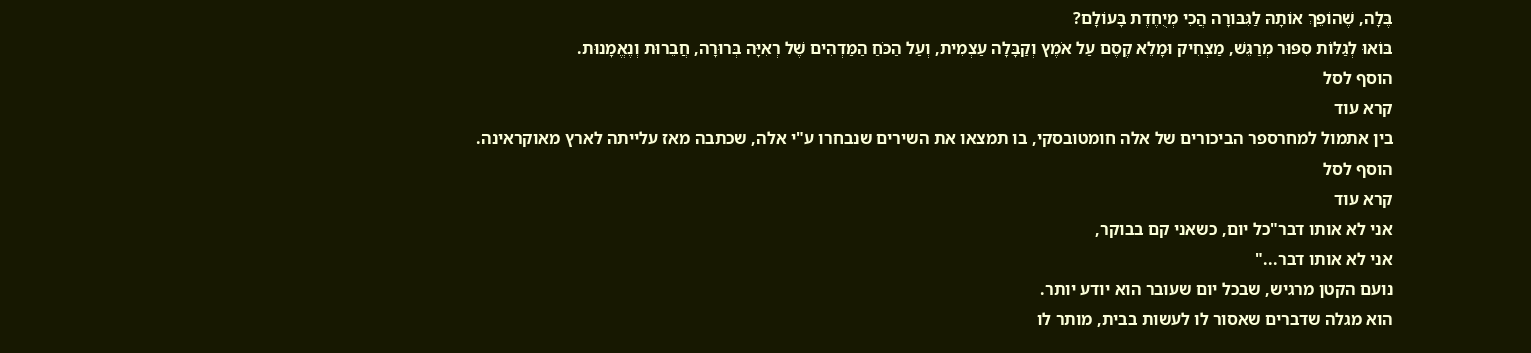בֶּלָה, שֶׁהוֹפֵךְ אוֹתָהּ לַגִּבּורָה הֲכִי מְיֻחֶדֶת בָּעוֹלָם?
בּוֹאוּ לְגַלּוֹת סִפּוּר מְרַגֵּשׁ, מַצְחִיק וּמָלֵא קֶסֶם עַל אֹמֶץ וְקַבָּלָה עַצְמִית, וְעַל הַכֹּחַ הַמַּדְהִים שֶׁל רְאִיָּה בְּרוּרָה, חֲבֵרוּת וְנֶאֱמָנוּת.
הוסף לסל
קרא עוד
בין אתמול למחרספר הביכורים של אלה חומטובסקי, בו תמצאו את השירים שנבחרו ע"י אלה, שכתבה מאז עלייתה לארץ מאוקראינה.
הוסף לסל
קרא עוד
אני לא אותו דבר"כל יום, כשאני קם בבוקר,
אני לא אותו דבר..."
נועם הקטן מרגיש, שבכל יום שעובר הוא יודע יותר.
הוא מגלה שדברים שאסור לו לעשות בבית, מותר לו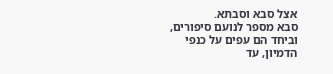אצל סבא וסבתא.
סבא מספר לנועם סיפורים, וביחד הם עפים על כנפי הדמיון, עד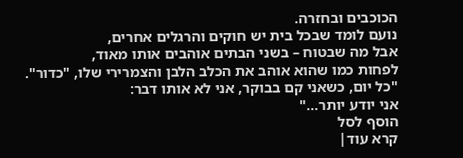הכוכבים ובחזרה.
נועם לומד שבכל בית יש חוקים והרגלים אחרים,
אבל מה שבטוח – בשני הבתים אוהבים אותו מאוד,
לפחות כמו שהוא אוהב את הכלב הלבן והצמרירי שלו, "כדור".
"כל יום, כשאני קם בבוקר, אני לא אותו דבר:
אני יודע יותר..."
הוסף לסל
קרא עוד|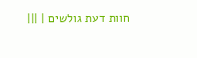חוות דעת גולשים | |||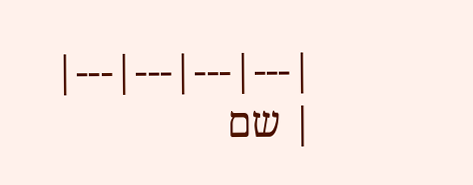|---|---|---|---|
| שם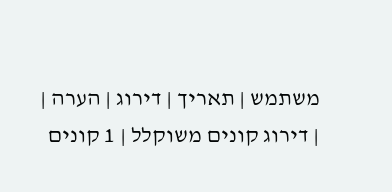משתמש | תאריך | דירוג | הערה |
| דירוג קונים משוקלל | 1 קונים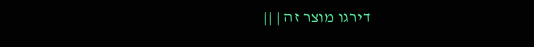דירגו מוצר זה | ||